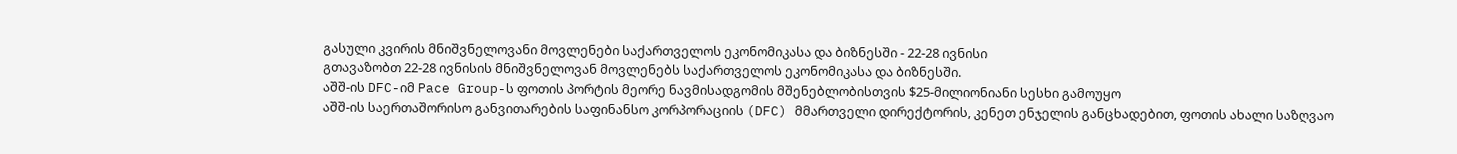გასული კვირის მნიშვნელოვანი მოვლენები საქართველოს ეკონომიკასა და ბიზნესში - 22-28 ივნისი
გთავაზობთ 22-28 ივნისის მნიშვნელოვან მოვლენებს საქართველოს ეკონომიკასა და ბიზნესში.
აშშ-ის DFC-იმ Pace Group-ს ფოთის პორტის მეორე ნავმისადგომის მშენებლობისთვის $25-მილიონიანი სესხი გამოუყო
აშშ-ის საერთაშორისო განვითარების საფინანსო კორპორაციის (DFC) მმართველი დირექტორის, კენეთ ენჯელის განცხადებით, ფოთის ახალი საზღვაო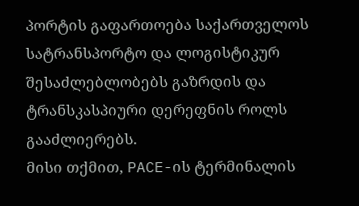პორტის გაფართოება საქართველოს სატრანსპორტო და ლოგისტიკურ შესაძლებლობებს გაზრდის და ტრანსკასპიური დერეფნის როლს გააძლიერებს.
მისი თქმით, PACE-ის ტერმინალის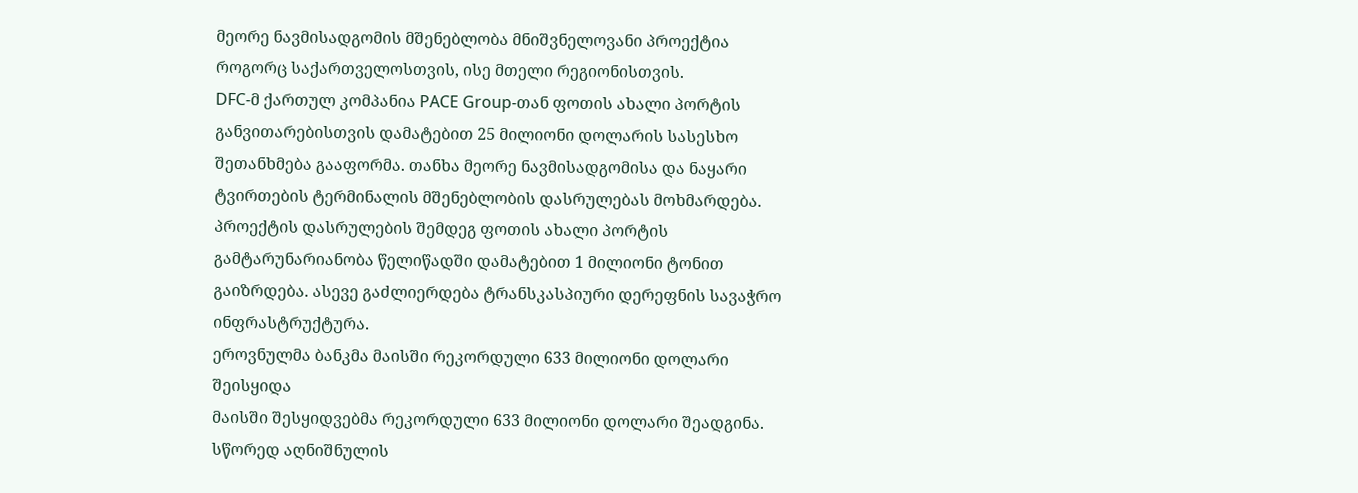მეორე ნავმისადგომის მშენებლობა მნიშვნელოვანი პროექტია როგორც საქართველოსთვის, ისე მთელი რეგიონისთვის.
DFC-მ ქართულ კომპანია PACE Group-თან ფოთის ახალი პორტის განვითარებისთვის დამატებით 25 მილიონი დოლარის სასესხო შეთანხმება გააფორმა. თანხა მეორე ნავმისადგომისა და ნაყარი ტვირთების ტერმინალის მშენებლობის დასრულებას მოხმარდება.
პროექტის დასრულების შემდეგ ფოთის ახალი პორტის გამტარუნარიანობა წელიწადში დამატებით 1 მილიონი ტონით გაიზრდება. ასევე გაძლიერდება ტრანსკასპიური დერეფნის სავაჭრო ინფრასტრუქტურა.
ეროვნულმა ბანკმა მაისში რეკორდული 633 მილიონი დოლარი შეისყიდა
მაისში შესყიდვებმა რეკორდული 633 მილიონი დოლარი შეადგინა. სწორედ აღნიშნულის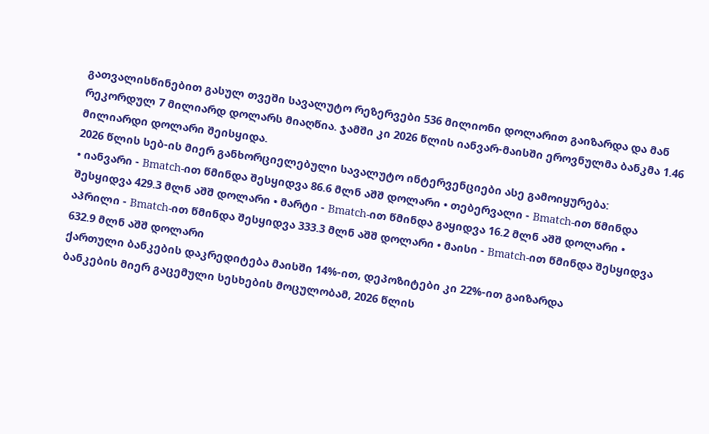გათვალისწინებით გასულ თვეში სავალუტო რეზერვები 536 მილიონი დოლარით გაიზარდა და მან რეკორდულ 7 მილიარდ დოლარს მიაღწია. ჯამში კი 2026 წლის იანვარ-მაისში ეროვნულმა ბანკმა 1.46 მილიარდი დოლარი შეისყიდა.
2026 წლის სებ-ის მიერ განხორციელებული სავალუტო ინტერვენციები ასე გამოიყურება:
• იანვარი - Bmatch-ით წმინდა შესყიდვა 86.6 მლნ აშშ დოლარი • თებერვალი - Bmatch-ით წმინდა შესყიდვა 429.3 მლნ აშშ დოლარი • მარტი - Bmatch-ით წმინდა გაყიდვა 16.2 მლნ აშშ დოლარი • აპრილი - Bmatch-ით წმინდა შესყიდვა 333.3 მლნ აშშ დოლარი • მაისი - Bmatch-ით წმინდა შესყიდვა 632.9 მლნ აშშ დოლარი
ქართული ბანკების დაკრედიტება მაისში 14%-ით, დეპოზიტები კი 22%-ით გაიზარდა
ბანკების მიერ გაცემული სესხების მოცულობამ, 2026 წლის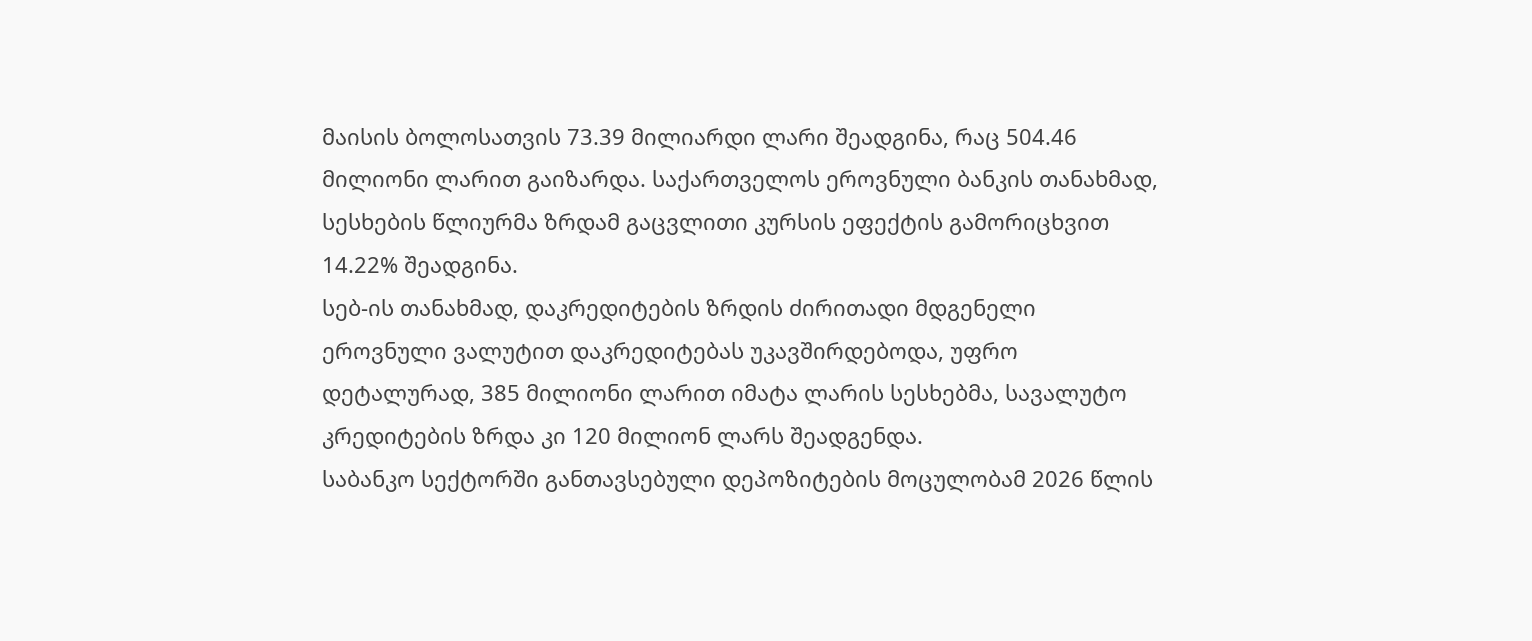მაისის ბოლოსათვის 73.39 მილიარდი ლარი შეადგინა, რაც 504.46 მილიონი ლარით გაიზარდა. საქართველოს ეროვნული ბანკის თანახმად, სესხების წლიურმა ზრდამ გაცვლითი კურსის ეფექტის გამორიცხვით 14.22% შეადგინა.
სებ-ის თანახმად, დაკრედიტების ზრდის ძირითადი მდგენელი ეროვნული ვალუტით დაკრედიტებას უკავშირდებოდა, უფრო დეტალურად, 385 მილიონი ლარით იმატა ლარის სესხებმა, სავალუტო კრედიტების ზრდა კი 120 მილიონ ლარს შეადგენდა.
საბანკო სექტორში განთავსებული დეპოზიტების მოცულობამ 2026 წლის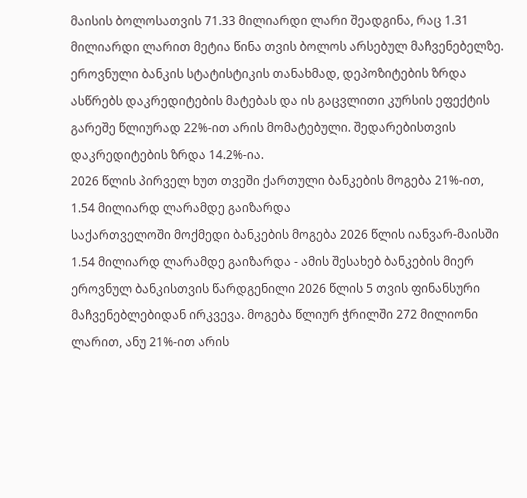მაისის ბოლოსათვის 71.33 მილიარდი ლარი შეადგინა, რაც 1.31 მილიარდი ლარით მეტია წინა თვის ბოლოს არსებულ მაჩვენებელზე. ეროვნული ბანკის სტატისტიკის თანახმად, დეპოზიტების ზრდა ასწრებს დაკრედიტების მატებას და ის გაცვლითი კურსის ეფექტის გარეშე წლიურად 22%-ით არის მომატებული. შედარებისთვის დაკრედიტების ზრდა 14.2%-ია.
2026 წლის პირველ ხუთ თვეში ქართული ბანკების მოგება 21%-ით, 1.54 მილიარდ ლარამდე გაიზარდა
საქართველოში მოქმედი ბანკების მოგება 2026 წლის იანვარ-მაისში 1.54 მილიარდ ლარამდე გაიზარდა - ამის შესახებ ბანკების მიერ ეროვნულ ბანკისთვის წარდგენილი 2026 წლის 5 თვის ფინანსური მაჩვენებლებიდან ირკვევა. მოგება წლიურ ჭრილში 272 მილიონი ლარით, ანუ 21%-ით არის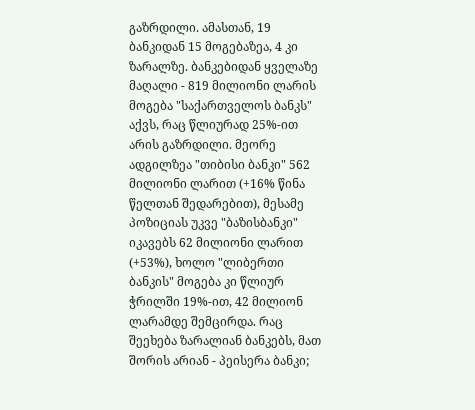გაზრდილი. ამასთან, 19 ბანკიდან 15 მოგებაზეა, 4 კი ზარალზე. ბანკებიდან ყველაზე მაღალი - 819 მილიონი ლარის მოგება "საქართველოს ბანკს" აქვს, რაც წლიურად 25%-ით არის გაზრდილი. მეორე ადგილზეა "თიბისი ბანკი" 562 მილიონი ლარით (+16% წინა წელთან შედარებით), მესამე პოზიციას უკვე "ბაზისბანკი" იკავებს 62 მილიონი ლარით (+53%), ხოლო "ლიბერთი ბანკის" მოგება კი წლიურ ჭრილში 19%-ით, 42 მილიონ ლარამდე შემცირდა. რაც შეეხება ზარალიან ბანკებს, მათ შორის არიან - პეისერა ბანკი;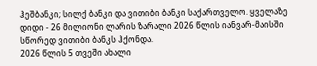ჰეშბანკი; სილქ ბანკი და ვითიბი ბანკი საქართველო. ყველაზე დიდი - 26 მილიონი ლარის ზარალი 2026 წლის იანვარ-მაისში სწორედ ვითიბი ბანკს ჰქონდა.
2026 წლის 5 თვეში ახალი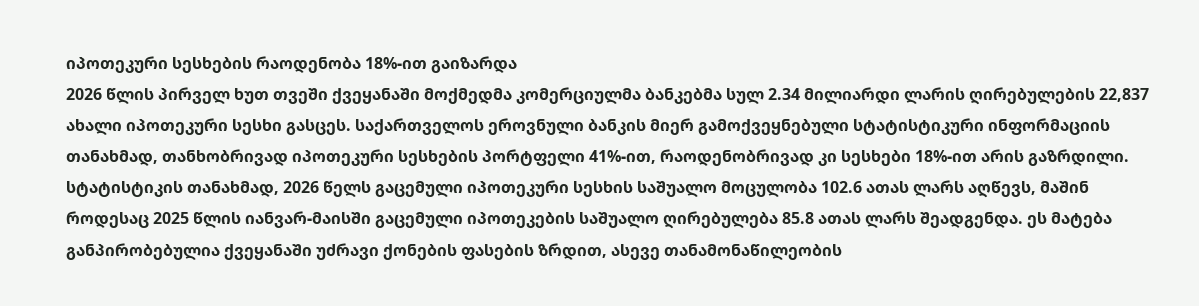იპოთეკური სესხების რაოდენობა 18%-ით გაიზარდა
2026 წლის პირველ ხუთ თვეში ქვეყანაში მოქმედმა კომერციულმა ბანკებმა სულ 2.34 მილიარდი ლარის ღირებულების 22,837 ახალი იპოთეკური სესხი გასცეს. საქართველოს ეროვნული ბანკის მიერ გამოქვეყნებული სტატისტიკური ინფორმაციის თანახმად, თანხობრივად იპოთეკური სესხების პორტფელი 41%-ით, რაოდენობრივად კი სესხები 18%-ით არის გაზრდილი. სტატისტიკის თანახმად, 2026 წელს გაცემული იპოთეკური სესხის საშუალო მოცულობა 102.6 ათას ლარს აღწევს, მაშინ როდესაც 2025 წლის იანვარ-მაისში გაცემული იპოთეკების საშუალო ღირებულება 85.8 ათას ლარს შეადგენდა. ეს მატება განპირობებულია ქვეყანაში უძრავი ქონების ფასების ზრდით, ასევე თანამონაწილეობის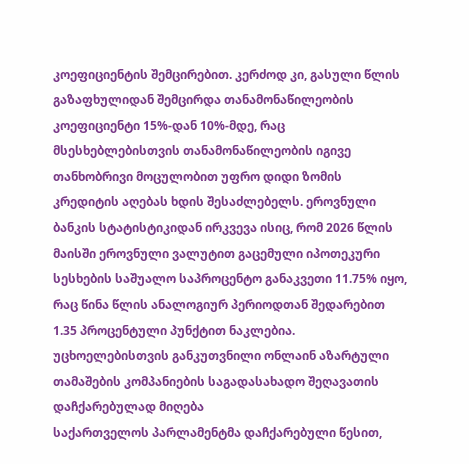კოეფიციენტის შემცირებით. კერძოდ კი, გასული წლის გაზაფხულიდან შემცირდა თანამონაწილეობის კოეფიციენტი 15%-დან 10%-მდე, რაც მსესხებლებისთვის თანამონაწილეობის იგივე თანხობრივი მოცულობით უფრო დიდი ზომის კრედიტის აღებას ხდის შესაძლებელს. ეროვნული ბანკის სტატისტიკიდან ირკვევა ისიც, რომ 2026 წლის მაისში ეროვნული ვალუტით გაცემული იპოთეკური სესხების საშუალო საპროცენტო განაკვეთი 11.75% იყო, რაც წინა წლის ანალოგიურ პერიოდთან შედარებით 1.35 პროცენტული პუნქტით ნაკლებია.
უცხოელებისთვის განკუთვნილი ონლაინ აზარტული თამაშების კომპანიების საგადასახადო შეღავათის დაჩქარებულად მიღება
საქართველოს პარლამენტმა დაჩქარებული წესით,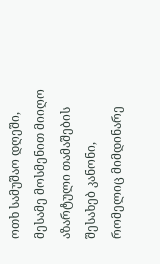ოთხ სამუშაო დღეში, მესამე მოსმენით მიიღო აზარტული თამაშების შესახებ კანონი, რომელიც მიმდინარე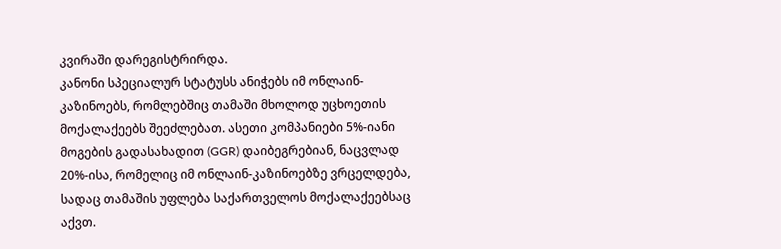კვირაში დარეგისტრირდა.
კანონი სპეციალურ სტატუსს ანიჭებს იმ ონლაინ-კაზინოებს, რომლებშიც თამაში მხოლოდ უცხოეთის მოქალაქეებს შეეძლებათ. ასეთი კომპანიები 5%-იანი მოგების გადასახადით (GGR) დაიბეგრებიან, ნაცვლად 20%-ისა, რომელიც იმ ონლაინ-კაზინოებზე ვრცელდება, სადაც თამაშის უფლება საქართველოს მოქალაქეებსაც აქვთ.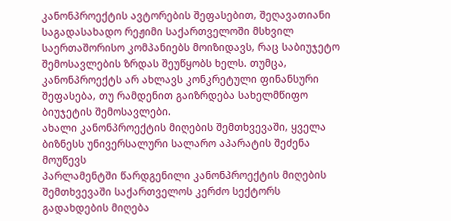კანონპროექტის ავტორების შეფასებით, შეღავათიანი საგადასახადო რეჟიმი საქართველოში მსხვილ საერთაშორისო კომპანიებს მოიზიდავს, რაც საბიუჯეტო შემოსავლების ზრდას შეუწყობს ხელს. თუმცა, კანონპროექტს არ ახლავს კონკრეტული ფინანსური შეფასება, თუ რამდენით გაიზრდება სახელმწიფო ბიუჯეტის შემოსავლები.
ახალი კანონპროექტის მიღების შემთხვევაში, ყველა ბიზნესს უნივერსალური სალარო აპარატის შეძენა მოუწევს
პარლამენტში წარდგენილი კანონპროექტის მიღების შემთხვევაში საქართველოს კერძო სექტორს გადახდების მიღება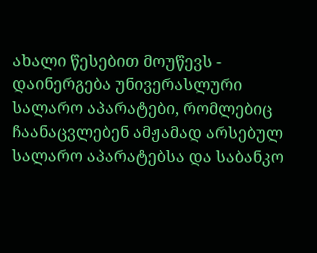ახალი წესებით მოუწევს - დაინერგება უნივერასლური სალარო აპარატები, რომლებიც ჩაანაცვლებენ ამჟამად არსებულ სალარო აპარატებსა და საბანკო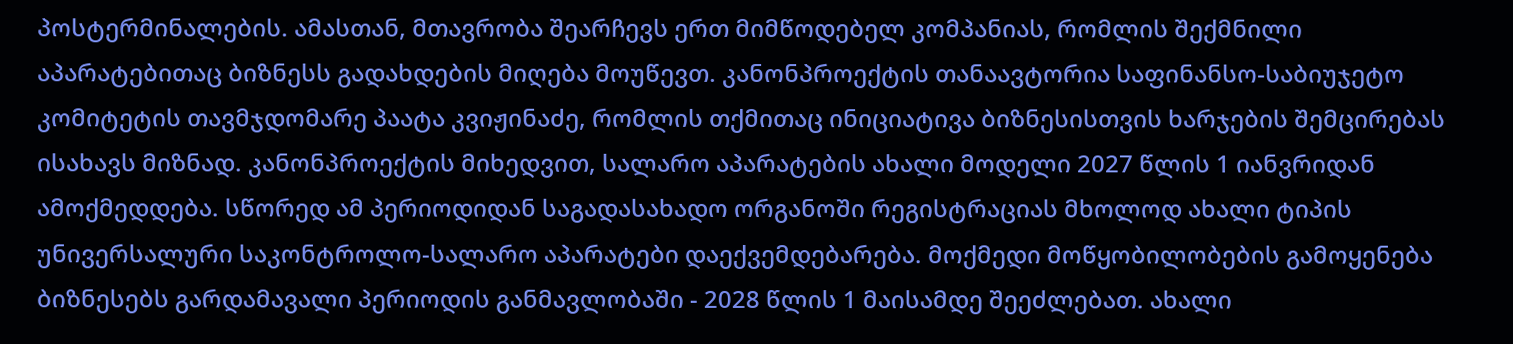პოსტერმინალების. ამასთან, მთავრობა შეარჩევს ერთ მიმწოდებელ კომპანიას, რომლის შექმნილი აპარატებითაც ბიზნესს გადახდების მიღება მოუწევთ. კანონპროექტის თანაავტორია საფინანსო-საბიუჯეტო კომიტეტის თავმჯდომარე პაატა კვიჟინაძე, რომლის თქმითაც ინიციატივა ბიზნესისთვის ხარჯების შემცირებას ისახავს მიზნად. კანონპროექტის მიხედვით, სალარო აპარატების ახალი მოდელი 2027 წლის 1 იანვრიდან ამოქმედდება. სწორედ ამ პერიოდიდან საგადასახადო ორგანოში რეგისტრაციას მხოლოდ ახალი ტიპის უნივერსალური საკონტროლო-სალარო აპარატები დაექვემდებარება. მოქმედი მოწყობილობების გამოყენება ბიზნესებს გარდამავალი პერიოდის განმავლობაში - 2028 წლის 1 მაისამდე შეეძლებათ. ახალი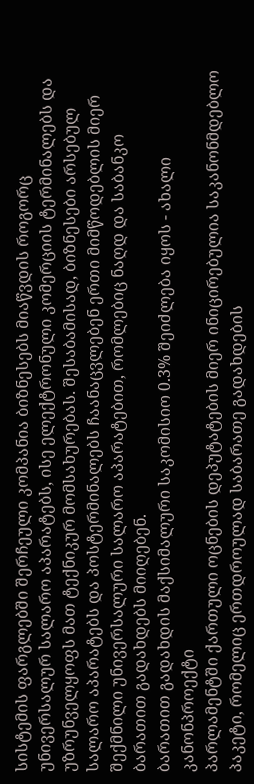სისტემის ფარგლებში შერჩეული კომპანია ბიზნესებს მიაწვდის როგორც უნივერსალურ სალარო აპარატებს, ისე ელექტრონული კომერციის ტერმინალებს და უზრუნველყოფს მათ ტექნიკურ მომსახურებას. შესაბამისად, ბიზნესები არსებულ სალარო აპარატებს და პოსტერმინალებს ჩაანაცვლებენ ერთი მიმწოდებლის მიერ შექმნილი უნივერსალური სალარო აპარატებით, რომლებიც ნაღდ და საბანკო ბარათით გადახდებს მიიღებენ.
ბარათით გადახდის მაქსიმალური საკომისიო 0.3% შეიძლება იყოს - ახალი კანონპროექტი
პარლამენტში ქართული ოცნების დეპუტატების მიერ ინიცირებულია საკანონმდებლო პაკეტი, რომელიც ერთდროულად საბარათე გადახდების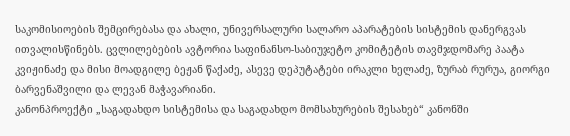საკომისიოების შემცირებასა და ახალი, უნივერსალური სალარო აპარატების სისტემის დანერგვას ითვალისწინებს. ცვლილებების ავტორია საფინანსო-საბიუჯეტო კომიტეტის თავმჯდომარე პაატა კვიჟინაძე და მისი მოადგილე ბეჟან წაქაძე, ასევე დეპუტატები ირაკლი ხელაძე, ზურაბ რურუა, გიორგი ბარვენაშვილი და ლევან მაჭავარიანი.
კანონპროექტი „საგადახდო სისტემისა და საგადახდო მომსახურების შესახებ“ კანონში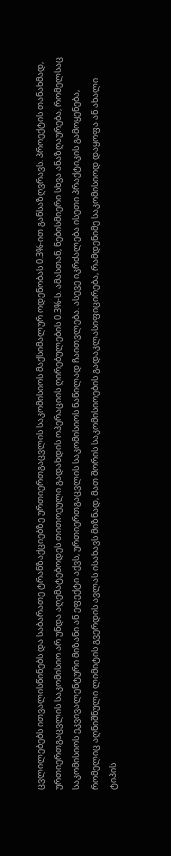ცვლილებებს ითვალისწინებს და საბარათე ტრანზაქციებზე ურთიერთგაცვლის საკომისიოს მაქსიმალურ ოდენობას 0.3%-ით განსაზღვრავს. პროექტის თანახმად, ურთიერთგაცვლის საკომისიო არ უნდა აღემატებოდეს თითოეული გადახდის ოპერაციის ღირებულების 0.3%-ს. ამასთან, ნებისმიერი სხვა ანაზღაურება, რომელსაც საკომისიოს ეკვივალენტური მიზანი ან ეფექტი აქვს, ურთიერთგაცვლის საკომისიოს ნაწილად ჩაითვლება. ასევე იკრძალება ისეთი პრაქტიკის გამოყენება, რომელიც აღნიშნული ლიმიტის გვერდის ავლას ისახავს მიზნად, მათ შორის საკომისიოების გადაკლასიფიცირება, რამდენიმე საკომისიოდ დაყოფა ან ახალი ტიპის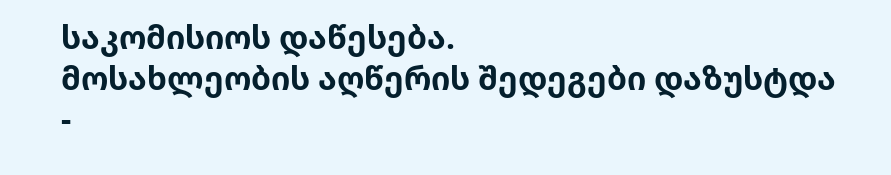საკომისიოს დაწესება.
მოსახლეობის აღწერის შედეგები დაზუსტდა -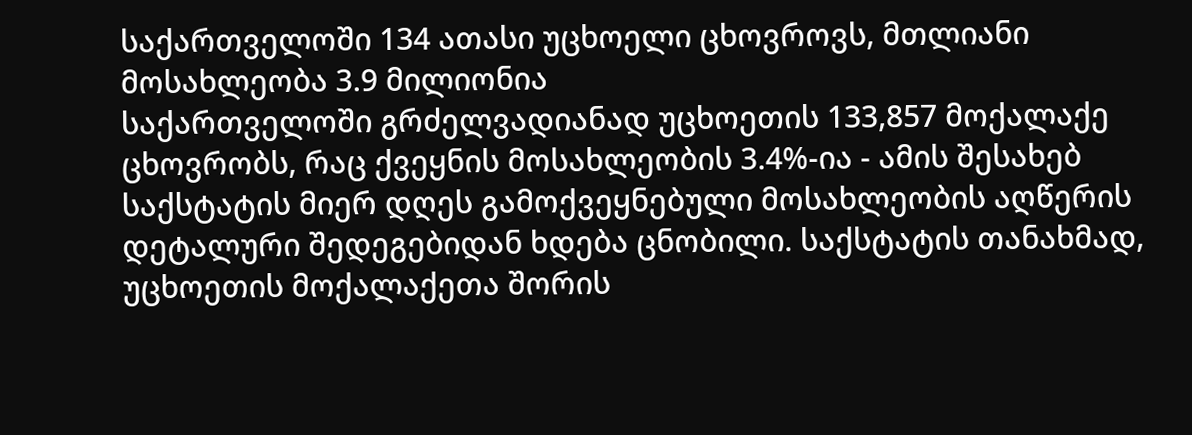საქართველოში 134 ათასი უცხოელი ცხოვროვს, მთლიანი მოსახლეობა 3.9 მილიონია
საქართველოში გრძელვადიანად უცხოეთის 133,857 მოქალაქე ცხოვრობს, რაც ქვეყნის მოსახლეობის 3.4%-ია - ამის შესახებ საქსტატის მიერ დღეს გამოქვეყნებული მოსახლეობის აღწერის დეტალური შედეგებიდან ხდება ცნობილი. საქსტატის თანახმად, უცხოეთის მოქალაქეთა შორის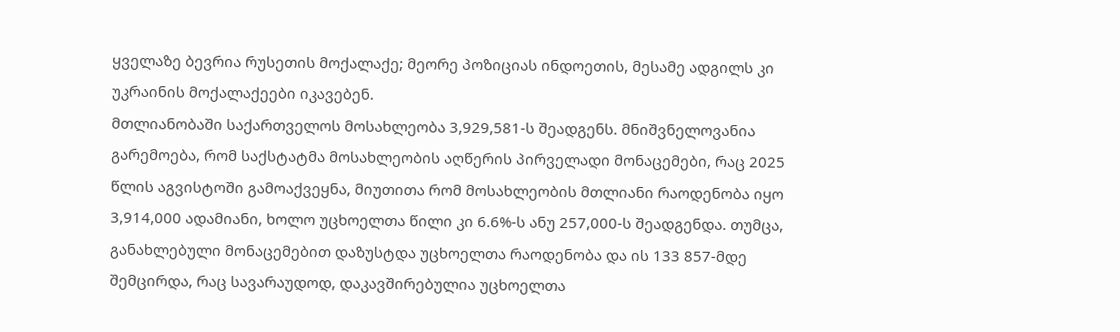ყველაზე ბევრია რუსეთის მოქალაქე; მეორე პოზიციას ინდოეთის, მესამე ადგილს კი უკრაინის მოქალაქეები იკავებენ.
მთლიანობაში საქართველოს მოსახლეობა 3,929,581-ს შეადგენს. მნიშვნელოვანია გარემოება, რომ საქსტატმა მოსახლეობის აღწერის პირველადი მონაცემები, რაც 2025 წლის აგვისტოში გამოაქვეყნა, მიუთითა რომ მოსახლეობის მთლიანი რაოდენობა იყო 3,914,000 ადამიანი, ხოლო უცხოელთა წილი კი 6.6%-ს ანუ 257,000-ს შეადგენდა. თუმცა, განახლებული მონაცემებით დაზუსტდა უცხოელთა რაოდენობა და ის 133 857-მდე შემცირდა, რაც სავარაუდოდ, დაკავშირებულია უცხოელთა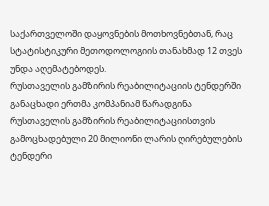საქართველოში დაყოვნების მოთხოვნებთან, რაც სტატისტიკური მეთოდოლოგიის თანახმად 12 თვეს უნდა აღემატებოდეს.
რუსთაველის გამზირის რეაბილიტაციის ტენდერში განაცხადი ერთმა კომპანიამ წარადგინა
რუსთაველის გამზირის რეაბილიტაციისთვის გამოცხადებული 20 მილიონი ლარის ღირებულების ტენდერი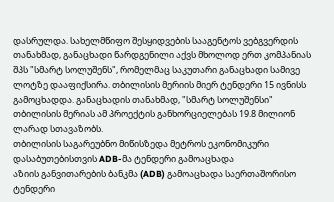დასრულდა. სახელმწიფო შესყიდვების სააგენტოს ვებგვერდის თანახმად, განაცხადი წარდგენილი აქვს მხოლოდ ერთ კომპანიას შპს "სმარტ სოლუშენს", რომელმაც საკუთარი განაცხადი სამივე ლოტზე დააფიქსირა. თბილისის მერიის მიერ ტენდერი 15 ივნისს გამოცხადდა. განაცხადის თანახმად, "სმარტ სოლუშენსი" თბილისის მერიას ამ პროექტის განხორციელებას 19.8 მილიონ ლარად სთავაზობს.
თბილისის საგარეუბნო მიწისზედა მეტროს ეკონომიკური დასაბუთებისთვის ADB-მა ტენდერი გამოაცხადა
აზიის განვითარების ბანკმა (ADB) გამოაცხადა საერთაშორისო ტენდერი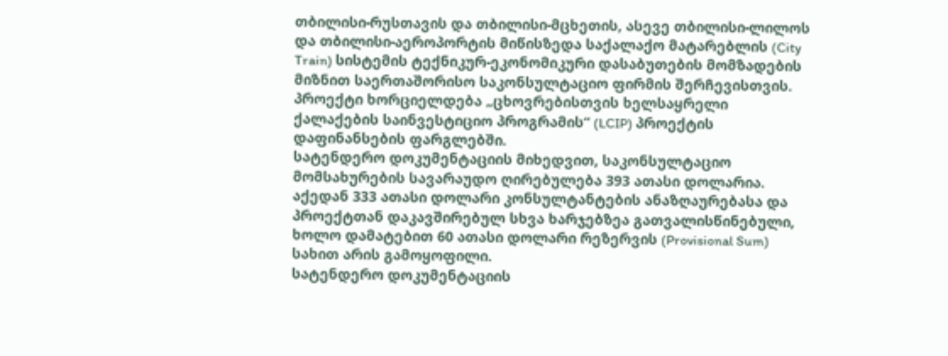თბილისი-რუსთავის და თბილისი-მცხეთის, ასევე თბილისი-ლილოს და თბილისი-აეროპორტის მიწისზედა საქალაქო მატარებლის (City Train) სისტემის ტექნიკურ-ეკონომიკური დასაბუთების მომზადების მიზნით საერთაშორისო საკონსულტაციო ფირმის შერჩევისთვის. პროექტი ხორციელდება „ცხოვრებისთვის ხელსაყრელი ქალაქების საინვესტიციო პროგრამის“ (LCIP) პროექტის დაფინანსების ფარგლებში.
სატენდერო დოკუმენტაციის მიხედვით, საკონსულტაციო მომსახურების სავარაუდო ღირებულება 393 ათასი დოლარია. აქედან 333 ათასი დოლარი კონსულტანტების ანაზღაურებასა და პროექტთან დაკავშირებულ სხვა ხარჯებზეა გათვალისწინებული, ხოლო დამატებით 60 ათასი დოლარი რეზერვის (Provisional Sum) სახით არის გამოყოფილი.
სატენდერო დოკუმენტაციის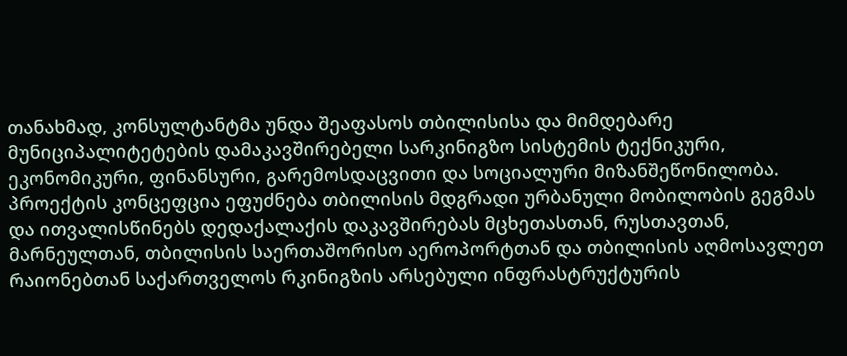თანახმად, კონსულტანტმა უნდა შეაფასოს თბილისისა და მიმდებარე მუნიციპალიტეტების დამაკავშირებელი სარკინიგზო სისტემის ტექნიკური, ეკონომიკური, ფინანსური, გარემოსდაცვითი და სოციალური მიზანშეწონილობა. პროექტის კონცეფცია ეფუძნება თბილისის მდგრადი ურბანული მობილობის გეგმას და ითვალისწინებს დედაქალაქის დაკავშირებას მცხეთასთან, რუსთავთან, მარნეულთან, თბილისის საერთაშორისო აეროპორტთან და თბილისის აღმოსავლეთ რაიონებთან საქართველოს რკინიგზის არსებული ინფრასტრუქტურის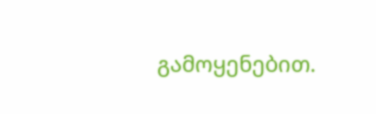გამოყენებით.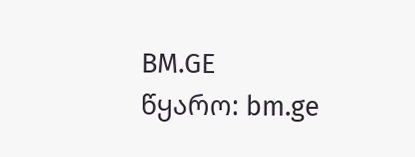BM.GE
წყარო: bm.ge